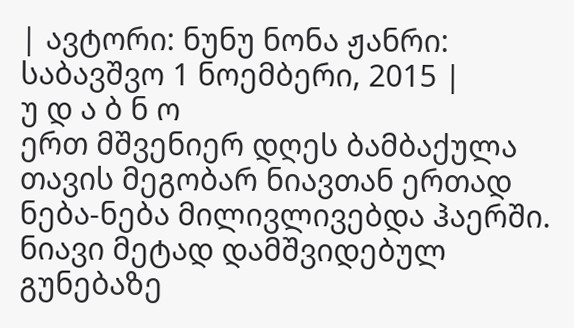| ავტორი: ნუნუ ნონა ჟანრი: საბავშვო 1 ნოემბერი, 2015 |
უ დ ა ბ ნ ო
ერთ მშვენიერ დღეს ბამბაქულა თავის მეგობარ ნიავთან ერთად ნება-ნება მილივლივებდა ჰაერში. ნიავი მეტად დამშვიდებულ გუნებაზე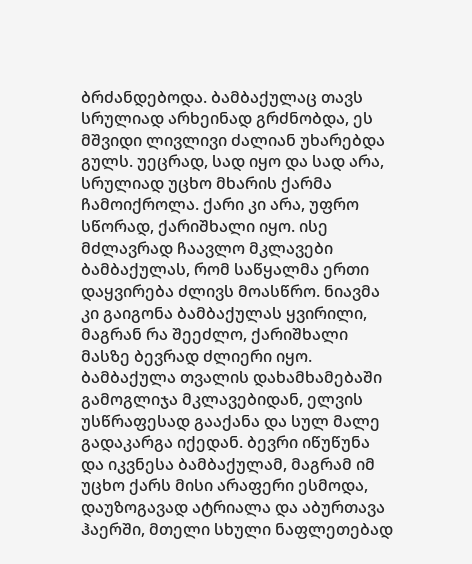ბრძანდებოდა. ბამბაქულაც თავს სრულიად არხეინად გრძნობდა, ეს მშვიდი ლივლივი ძალიან უხარებდა გულს. უეცრად, სად იყო და სად არა, სრულიად უცხო მხარის ქარმა ჩამოიქროლა. ქარი კი არა, უფრო სწორად, ქარიშხალი იყო. ისე მძლავრად ჩაავლო მკლავები ბამბაქულას, რომ საწყალმა ერთი დაყვირება ძლივს მოასწრო. ნიავმა კი გაიგონა ბამბაქულას ყვირილი, მაგრან რა შეეძლო, ქარიშხალი მასზე ბევრად ძლიერი იყო. ბამბაქულა თვალის დახამხამებაში გამოგლიჯა მკლავებიდან, ელვის უსწრაფესად გააქანა და სულ მალე გადაკარგა იქედან. ბევრი იწუწუნა და იკვნესა ბამბაქულამ, მაგრამ იმ უცხო ქარს მისი არაფერი ესმოდა, დაუზოგავად ატრიალა და აბურთავა ჰაერში, მთელი სხული ნაფლეთებად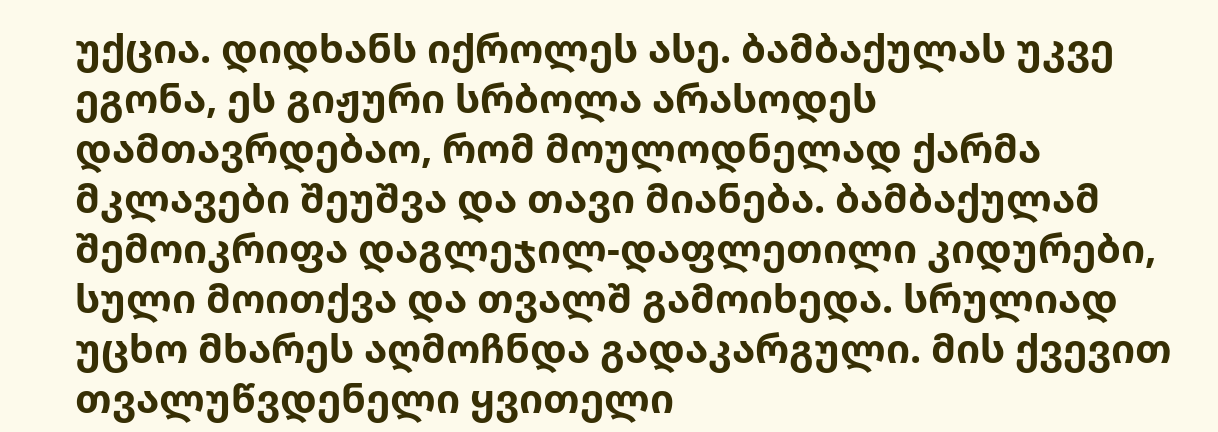უქცია. დიდხანს იქროლეს ასე. ბამბაქულას უკვე ეგონა, ეს გიჟური სრბოლა არასოდეს დამთავრდებაო, რომ მოულოდნელად ქარმა მკლავები შეუშვა და თავი მიანება. ბამბაქულამ შემოიკრიფა დაგლეჯილ-დაფლეთილი კიდურები, სული მოითქვა და თვალშ გამოიხედა. სრულიად უცხო მხარეს აღმოჩნდა გადაკარგული. მის ქვევით თვალუწვდენელი ყვითელი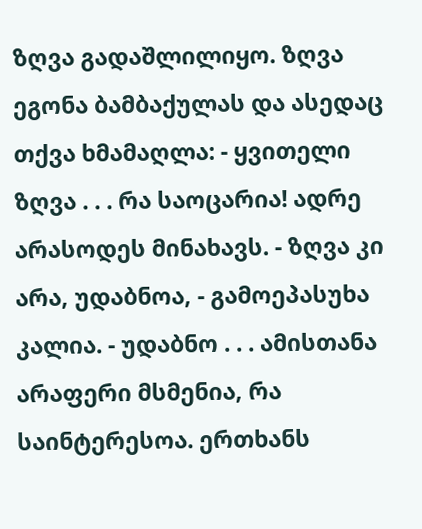ზღვა გადაშლილიყო. ზღვა ეგონა ბამბაქულას და ასედაც თქვა ხმამაღლა: - ყვითელი ზღვა . . . რა საოცარია! ადრე არასოდეს მინახავს. - ზღვა კი არა, უდაბნოა, - გამოეპასუხა კალია. - უდაბნო . . . ამისთანა არაფერი მსმენია, რა საინტერესოა. ერთხანს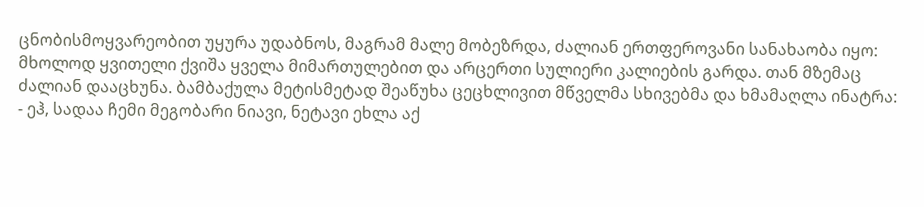ცნობისმოყვარეობით უყურა უდაბნოს, მაგრამ მალე მობეზრდა, ძალიან ერთფეროვანი სანახაობა იყო: მხოლოდ ყვითელი ქვიშა ყველა მიმართულებით და არცერთი სულიერი კალიების გარდა. თან მზემაც ძალიან დააცხუნა. ბამბაქულა მეტისმეტად შეაწუხა ცეცხლივით მწველმა სხივებმა და ხმამაღლა ინატრა: - ეჰ, სადაა ჩემი მეგობარი ნიავი, ნეტავი ეხლა აქ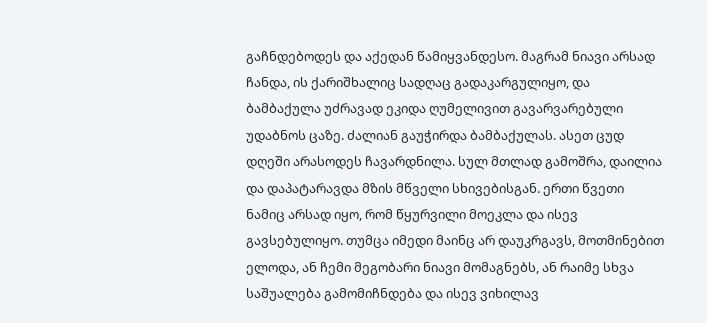გაჩნდებოდეს და აქედან წამიყვანდესო. მაგრამ ნიავი არსად ჩანდა, ის ქარიშხალიც სადღაც გადაკარგულიყო, და ბამბაქულა უძრავად ეკიდა ღუმელივით გავარვარებული უდაბნოს ცაზე. ძალიან გაუჭირდა ბამბაქულას. ასეთ ცუდ დღეში არასოდეს ჩავარდნილა. სულ მთლად გამოშრა, დაილია და დაპატარავდა მზის მწველი სხივებისგან. ერთი წვეთი ნამიც არსად იყო, რომ წყურვილი მოეკლა და ისევ გავსებულიყო. თუმცა იმედი მაინც არ დაუკრგავს, მოთმინებით ელოდა, ან ჩემი მეგობარი ნიავი მომაგნებს, ან რაიმე სხვა საშუალება გამომიჩნდება და ისევ ვიხილავ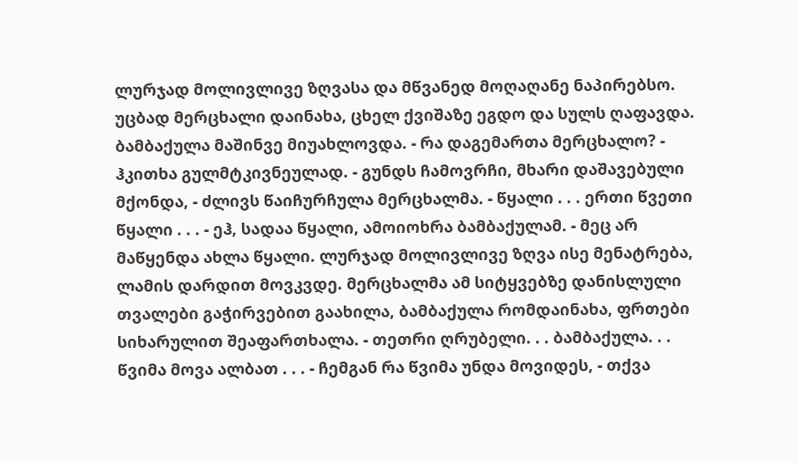ლურჯად მოლივლივე ზღვასა და მწვანედ მოღაღანე ნაპირებსო. უცბად მერცხალი დაინახა, ცხელ ქვიშაზე ეგდო და სულს ღაფავდა. ბამბაქულა მაშინვე მიუახლოვდა. - რა დაგემართა მერცხალო? - ჰკითხა გულმტკივნეულად. - გუნდს ჩამოვრჩი, მხარი დაშავებული მქონდა, - ძლივს წაიჩურჩულა მერცხალმა. - წყალი . . . ერთი წვეთი წყალი . . . - ეჰ, სადაა წყალი, ამოიოხრა ბამბაქულამ. - მეც არ მაწყენდა ახლა წყალი. ლურჯად მოლივლივე ზღვა ისე მენატრება, ლამის დარდით მოვკვდე. მერცხალმა ამ სიტყვებზე დანისლული თვალები გაჭირვებით გაახილა, ბამბაქულა რომდაინახა, ფრთები სიხარულით შეაფართხალა. - თეთრი ღრუბელი. . . ბამბაქულა. . . წვიმა მოვა ალბათ . . . - ჩემგან რა წვიმა უნდა მოვიდეს, - თქვა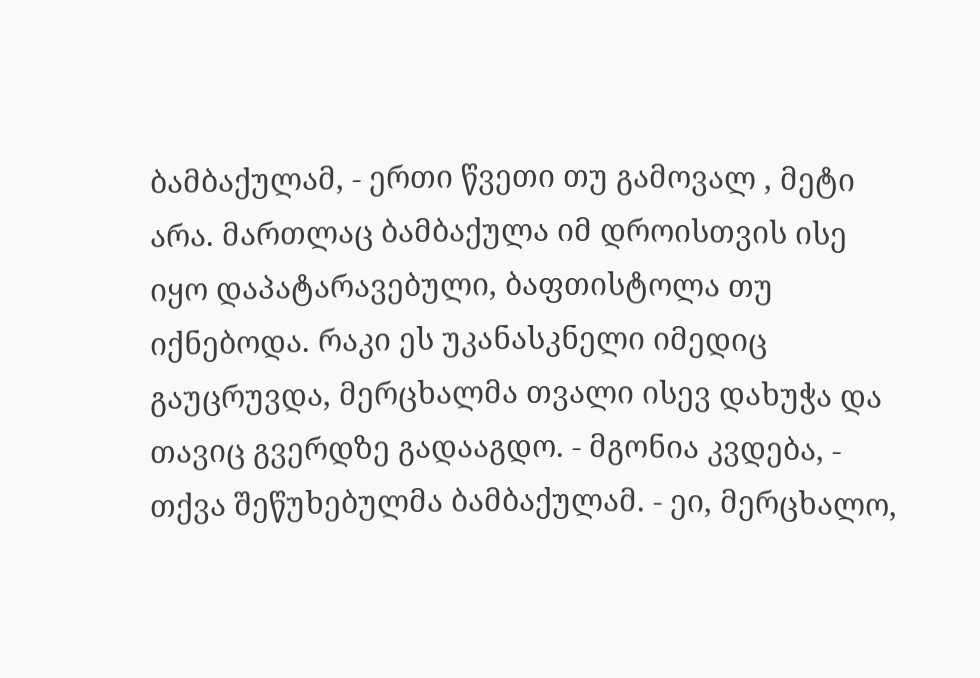ბამბაქულამ, - ერთი წვეთი თუ გამოვალ , მეტი არა. მართლაც ბამბაქულა იმ დროისთვის ისე იყო დაპატარავებული, ბაფთისტოლა თუ იქნებოდა. რაკი ეს უკანასკნელი იმედიც გაუცრუვდა, მერცხალმა თვალი ისევ დახუჭა და თავიც გვერდზე გადააგდო. - მგონია კვდება, - თქვა შეწუხებულმა ბამბაქულამ. - ეი, მერცხალო,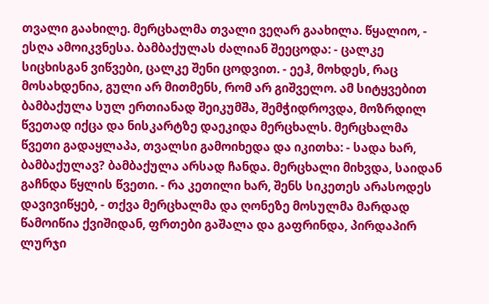თვალი გაახილე. მერცხალმა თვალი ვეღარ გაახილა. წყალიო, - ესღა ამოიკვნესა. ბამბაქულას ძალიან შეეცოდა: - ცალკე სიცხისგან ვიწვები, ცალკე შენი ცოდვით. - ეეჰ, მოხდეს, რაც მოსახდენია, გული არ მითმენს, რომ არ გიშველო. ამ სიტყვებით ბამბაქულა სულ ერთიანად შეიკუმშა, შემჭიდროვდა, მოზრდილ წვეთად იქცა და ნისკარტზე დაეკიდა მერცხალს. მერცხალმა წვეთი გადაყლაპა, თვალსი გამოიხედა და იკითხა: - სადა ხარ, ბამბაქულავ? ბამბაქულა არსად ჩანდა. მერცხალი მიხვდა, საიდან გაჩნდა წყლის წვეთი. - რა კეთილი ხარ, შენს სიკეთეს არასოდეს დავივიწყებ, - თქვა მერცხალმა და ღონეზე მოსულმა მარდად წამოიწია ქვიშიდან, ფრთები გაშალა და გაფრინდა, პირდაპირ ლურჯი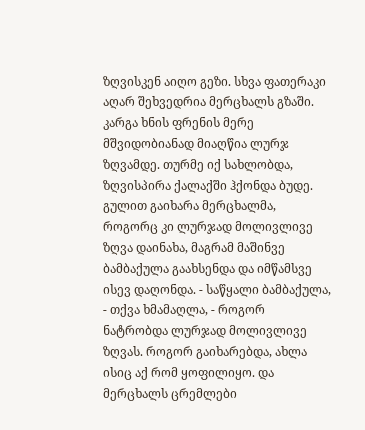ზღვისკენ აიღო გეზი. სხვა ფათერაკი აღარ შეხვედრია მერცხალს გზაში. კარგა ხნის ფრენის მერე მშვიდობიანად მიაღწია ლურჯ ზღვამდე. თურმე იქ სახლობდა, ზღვისპირა ქალაქში ჰქონდა ბუდე. გულით გაიხარა მერცხალმა, როგორც კი ლურჯად მოლივლივე ზღვა დაინახა, მაგრამ მაშინვე ბამბაქულა გაახსენდა და იმწამსვე ისევ დაღონდა. - საწყალი ბამბაქულა, - თქვა ხმამაღლა, - როგორ ნატრობდა ლურჯად მოლივლივე ზღვას. როგორ გაიხარებდა, ახლა ისიც აქ რომ ყოფილიყო. და მერცხალს ცრემლები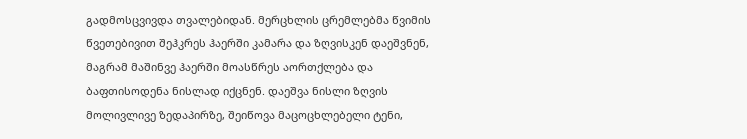გადმოსცვივდა თვალებიდან. მერცხლის ცრემლებმა წვიმის წვეთებივით შეჰკრეს ჰაერში კამარა და ზღვისკენ დაეშვნენ, მაგრამ მაშინვე ჰაერში მოასწრეს აორთქლება და ბაფთისოდენა ნისლად იქცნენ. დაეშვა ნისლი ზღვის მოლივლივე ზედაპირზე, შეიწოვა მაცოცხლებელი ტენი,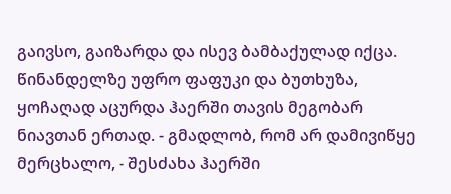გაივსო, გაიზარდა და ისევ ბამბაქულად იქცა. წინანდელზე უფრო ფაფუკი და ბუთხუზა, ყოჩაღად აცურდა ჰაერში თავის მეგობარ ნიავთან ერთად. - გმადლობ, რომ არ დამივიწყე მერცხალო, - შესძახა ჰაერში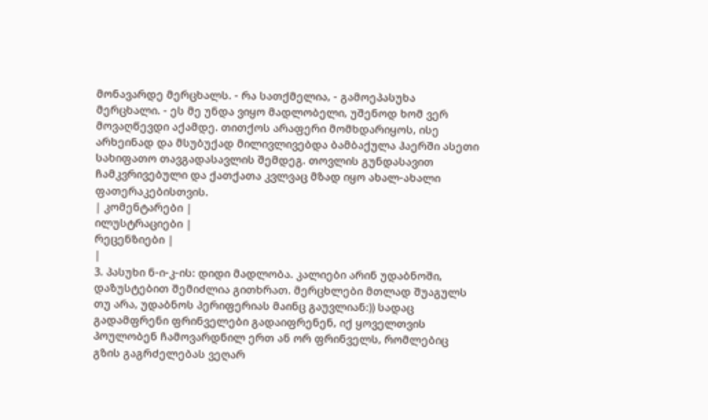მონავარდე მერცხალს. - რა სათქმელია, - გამოეპასუხა მერცხალი. - ეს მე უნდა ვიყო მადლობელი, უშენოდ ხომ ვერ მოვაღწევდი აქამდე. თითქოს არაფერი მომხდარიყოს, ისე არხეინად და მსუბუქად მილივლივებდა ბამბაქულა ჰაერში ასეთი სახიფათო თავგადასავლის შემდეგ. თოვლის გუნდასავით ჩამკვრივებული და ქათქათა კვლვაც მზად იყო ახალ-ახალი ფათერაკებისთვის.
| კომენტარები |
ილუსტრაციები |
რეცენზიები |
|
3. პასუხი ნ-ი-კ-ის: დიდი მადლობა. კალიები არინ უდაბნოში, დაზუსტებით შემიძლია გითხრათ. მერცხლები მთლად შუაგულს თუ არა, უდაბნოს პერიფერიას მაინც გაუვლიან:)) სადაც გადამფრენი ფრინველები გადაიფრენენ, იქ ყოველთვის პოულობენ ჩამოვარდნილ ერთ ან ორ ფრინველს, რომლებიც გზის გაგრძელებას ვეღარ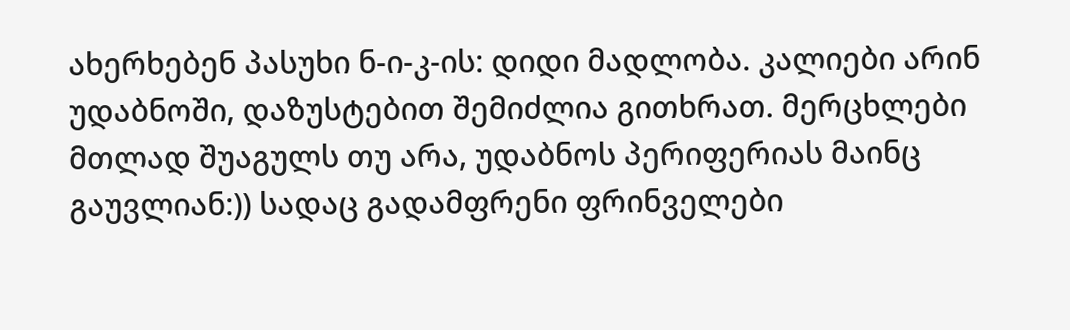ახერხებენ პასუხი ნ-ი-კ-ის: დიდი მადლობა. კალიები არინ უდაბნოში, დაზუსტებით შემიძლია გითხრათ. მერცხლები მთლად შუაგულს თუ არა, უდაბნოს პერიფერიას მაინც გაუვლიან:)) სადაც გადამფრენი ფრინველები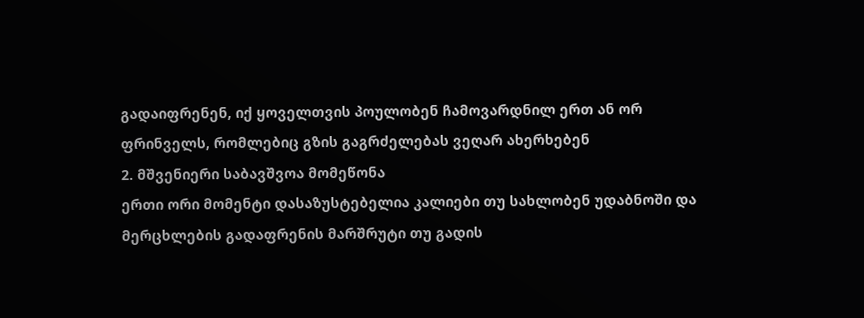გადაიფრენენ, იქ ყოველთვის პოულობენ ჩამოვარდნილ ერთ ან ორ ფრინველს, რომლებიც გზის გაგრძელებას ვეღარ ახერხებენ
2. მშვენიერი საბავშვოა მომეწონა
ერთი ორი მომენტი დასაზუსტებელია კალიები თუ სახლობენ უდაბნოში და მერცხლების გადაფრენის მარშრუტი თუ გადის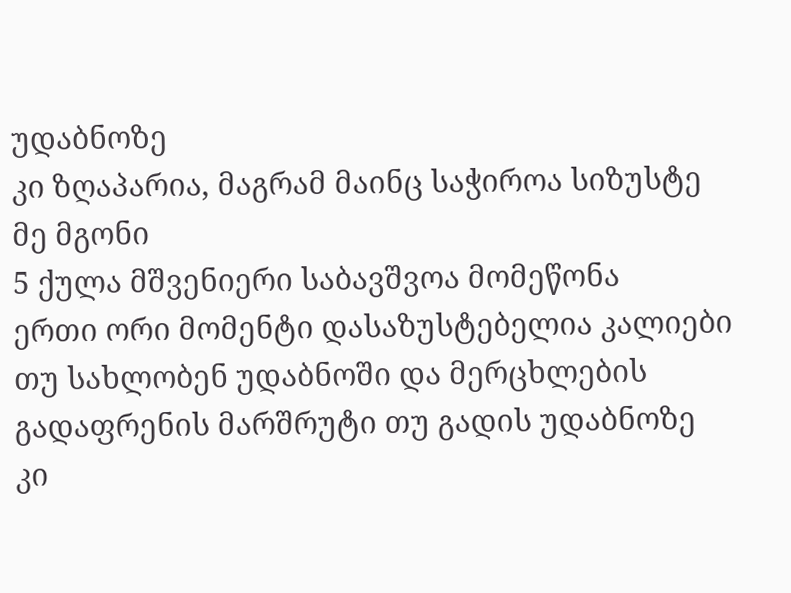უდაბნოზე
კი ზღაპარია, მაგრამ მაინც საჭიროა სიზუსტე მე მგონი
5 ქულა მშვენიერი საბავშვოა მომეწონა
ერთი ორი მომენტი დასაზუსტებელია კალიები თუ სახლობენ უდაბნოში და მერცხლების გადაფრენის მარშრუტი თუ გადის უდაბნოზე
კი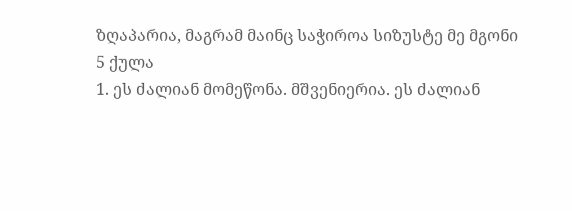ზღაპარია, მაგრამ მაინც საჭიროა სიზუსტე მე მგონი
5 ქულა
1. ეს ძალიან მომეწონა. მშვენიერია. ეს ძალიან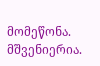მომეწონა. მშვენიერია.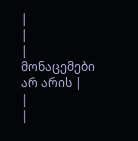|
|
| მონაცემები არ არის |
|
|